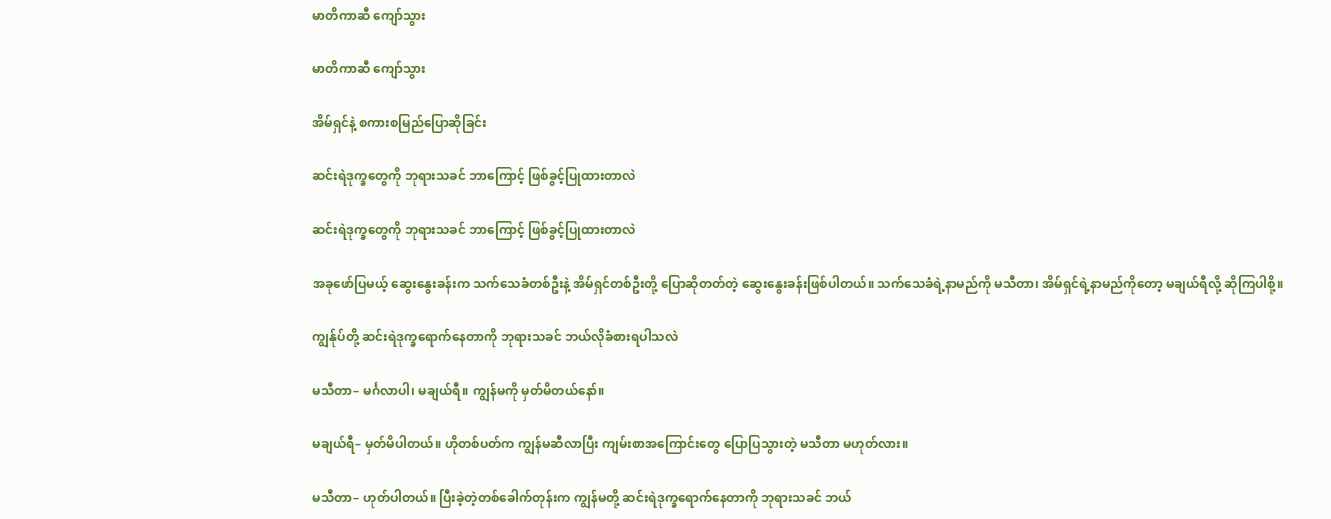မာတိကာဆီ ကျော်သွား

မာတိကာဆီ ကျော်သွား

အိမ်ရှင်နဲ့ စကားစမြည်ပြောဆိုခြင်း

ဆင်းရဲဒုက္ခတွေကို ဘုရားသခင် ဘာကြောင့် ဖြစ်ခွင့်ပြုထားတာလဲ

ဆင်းရဲဒုက္ခတွေကို ဘုရားသခင် ဘာကြောင့် ဖြစ်ခွင့်ပြုထားတာလဲ

အခုဖော်ပြမယ့် ဆွေးနွေးခန်းက သက်သေခံတစ်ဦးနဲ့ အိမ်ရှင်တစ်ဦးတို့ ပြောဆိုတတ်တဲ့ ဆွေးနွေးခန်းဖြစ်ပါတယ်။ သက်သေခံရဲ့နာမည်ကို မသီတာ၊ အိမ်ရှင်ရဲ့နာမည်ကိုတော့ မချယ်ရီလို့ ဆိုကြပါစို့။

ကျွန်ုပ်တို့ ဆင်းရဲဒုက္ခရောက်နေတာကို ဘုရားသခင် ဘယ်လိုခံစားရပါသလဲ

မသီတာ– မင်္ဂလာပါ၊ မချယ်ရီ။ ကျွန်မကို မှတ်မိတယ်နော်။

မချယ်ရီ– မှတ်မိပါတယ်။ ဟိုတစ်ပတ်က ကျွန်မဆီလာပြီး ကျမ်းစာအကြောင်းတွေ ပြောပြသွားတဲ့ မသီတာ မဟုတ်လား။

မသီတာ– ဟုတ်ပါတယ်။ ပြီးခဲ့တဲ့တစ်ခေါက်တုန်းက ကျွန်မတို့ ဆင်းရဲဒုက္ခရောက်နေတာကို ဘုရားသခင် ဘယ်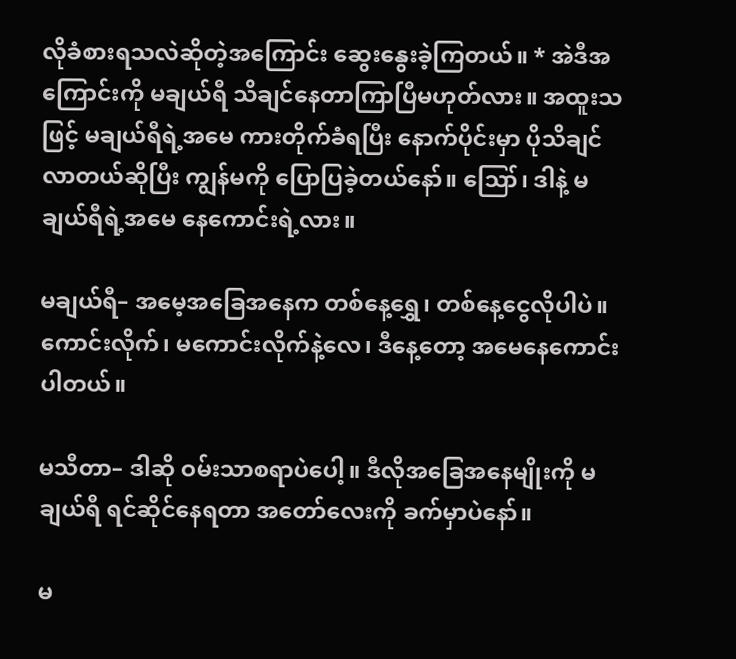လိုခံစားရသလဲဆိုတဲ့အကြောင်း ဆွေးနွေးခဲ့ကြတယ်။ * အဲဒီအကြောင်းကို မချယ်ရီ သိချင်နေတာကြာပြီမဟုတ်လား။ အထူးသဖြင့် မချယ်ရီရဲ့အမေ ကားတိုက်ခံရပြီး နောက်ပိုင်းမှာ ပိုသိချင်လာတယ်ဆိုပြီး ကျွန်မကို ပြောပြခဲ့တယ်နော်။ ဪ၊ ဒါနဲ့ မချယ်ရီရဲ့အမေ နေကောင်းရဲ့လား။

မချယ်ရီ– အမေ့အခြေအနေက တစ်နေ့ရွှေ၊ တစ်နေ့ငွေလိုပါပဲ။ ကောင်းလိုက်၊ မကောင်းလိုက်နဲ့လေ၊ ဒီနေ့တော့ အမေနေကောင်းပါတယ်။

မသီတာ– ဒါဆို ဝမ်းသာစရာပဲပေါ့။ ဒီလိုအခြေအနေမျိုးကို မချယ်ရီ ရင်ဆိုင်နေရတာ အတော်လေးကို ခက်မှာပဲနော်။

မ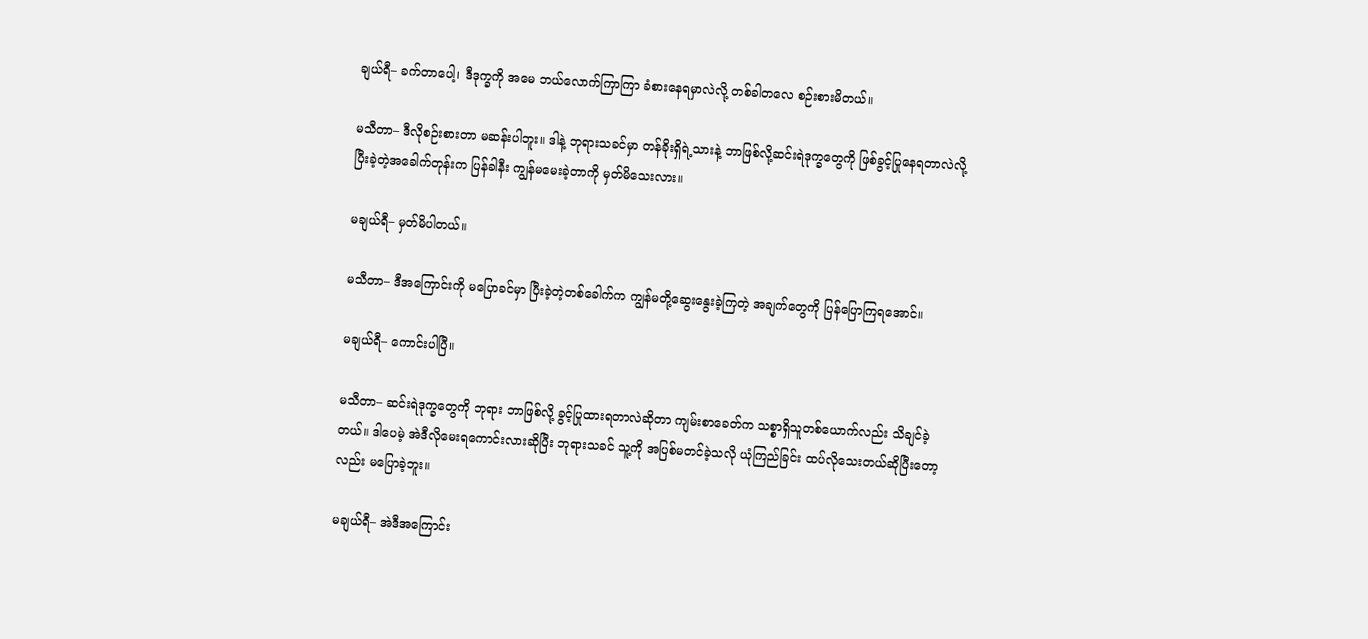ချယ်ရီ– ခက်တာပေါ့၊ ဒီဒုက္ခကို အမေ ဘယ်လောက်ကြာကြာ ခံစားနေရမှာလဲလို့ တစ်ခါတလေ စဉ်းစားမိတယ်။

မသီတာ– ဒီလိုစဉ်းစားတာ မဆန်းပါဘူး။ ဒါနဲ့ ဘုရားသခင်မှာ တန်ခိုးရှိရဲ့သားနဲ့ ဘာဖြစ်လို့ဆင်းရဲဒုက္ခတွေကို ဖြစ်ခွင့်ပြုနေရတာလဲလို့ ပြီးခဲ့တဲ့အခေါက်တုန်းက ပြန်ခါနီး ကျွန်မမေးခဲ့တာကို မှတ်မိသေးလား။

မချယ်ရီ– မှတ်မိပါတယ်။

မသီတာ– ဒီအကြောင်းကို မပြောခင်မှာ ပြီးခဲ့တဲ့တစ်ခေါက်က ကျွန်မတို့ဆွေးနွေးခဲ့ကြတဲ့ အချက်တွေကို ပြန်ပြောကြရအောင်။

မချယ်ရီ– ကောင်းပါပြီ။

မသီတာ– ဆင်းရဲဒုက္ခတွေကို ဘုရား ဘာဖြစ်လို့ ခွင့်ပြုထားရတာလဲဆိုတာ ကျမ်းစာခေတ်က သစ္စာရှိသူတစ်ယောက်လည်း သိချင်ခဲ့တယ်။ ဒါပေမဲ့ အဲဒီလိုမေးရကောင်းလားဆိုပြီး ဘုရားသခင် သူ့ကို အပြစ်မတင်ခဲ့သလို ယုံကြည်ခြင်း ထပ်လိုသေးတယ်ဆိုပြီးတော့လည်း မပြောခဲ့ဘူး။

မချယ်ရီ– အဲဒီအကြောင်း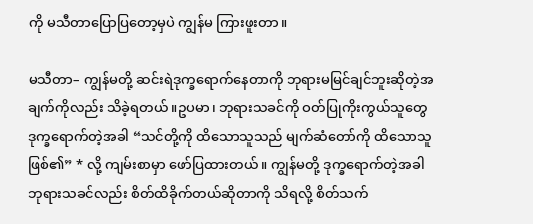ကို မသီတာပြောပြတော့မှပဲ ကျွန်မ ကြားဖူးတာ။

မသီတာ– ကျွန်မတို့ ဆင်းရဲဒုက္ခရောက်နေတာကို ဘုရားမမြင်ချင်ဘူးဆိုတဲ့အချက်ကိုလည်း သိခဲ့ရတယ်။ဥပမာ၊ ဘုရားသခင်ကို ဝတ်ပြုကိုးကွယ်သူတွေ ဒုက္ခရောက်တဲ့အခါ “သင်တို့ကို ထိသောသူသည် မျက်ဆံတော်ကို ထိသောသူဖြစ်၏” * လို့ ကျမ်းစာမှာ ဖော်ပြထားတယ်။ ကျွန်မတို့ ဒုက္ခရောက်တဲ့အခါ ဘုရားသခင်လည်း စိတ်ထိခိုက်တယ်ဆိုတာကို သိရလို့ စိတ်သက်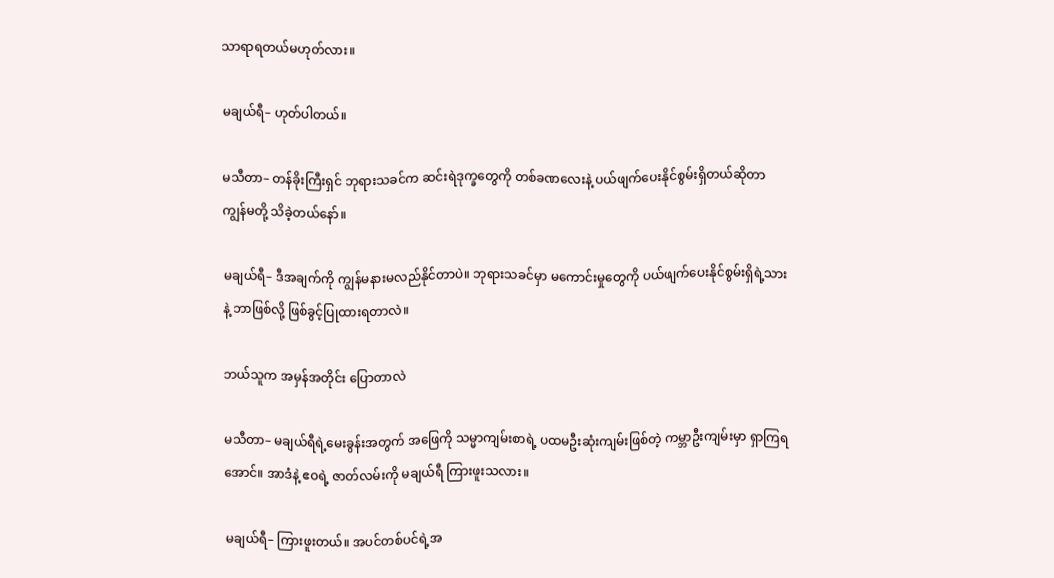သာရာရတယ်မဟုတ်လား။

မချယ်ရီ– ဟုတ်ပါတယ်။

မသီတာ– တန်ခိုးကြီးရှင် ဘုရားသခင်က ဆင်းရဲဒုက္ခတွေကို တစ်ခဏလေးနဲ့ ပယ်ဖျက်ပေးနိုင်စွမ်းရှိတယ်ဆိုတာ ကျွန်မတို့ သိခဲ့တယ်နော်။

မချယ်ရီ– ဒီအချက်ကို ကျွန်မနားမလည်နိုင်တာပဲ။ ဘုရားသခင်မှာ မကောင်းမှုတွေကို ပယ်ဖျက်ပေးနိုင်စွမ်းရှိရဲ့သားနဲ့ ဘာဖြစ်လို့ ဖြစ်ခွင့်ပြုထားရတာလဲ။

ဘယ်သူက အမှန်အတိုင်း ပြောတာလဲ

မသီတာ– မချယ်ရီရဲ့မေးခွန်းအတွက် အဖြေကို သမ္မာကျမ်းစာရဲ့ ပထမဦးဆုံးကျမ်းဖြစ်တဲ့ ကမ္ဘာဦးကျမ်းမှာ ရှာကြရအောင်။ အာဒံနဲ့ ဧဝရဲ့ ဇာတ်လမ်းကို မချယ်ရီ ကြားဖူးသလား။

မချယ်ရီ– ကြားဖူးတယ်။ အပင်တစ်ပင်ရဲ့အ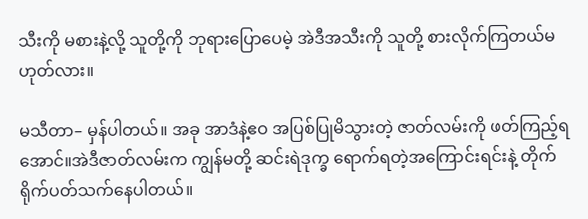သီးကို မစားနဲ့လို့ သူတို့ကို ဘုရားပြောပေမဲ့ အဲဒီအသီးကို သူတို့ စားလိုက်ကြတယ်မဟုတ်လား။

မသီတာ– မှန်ပါတယ်။ အခု အာဒံနဲ့ဧဝ အပြစ်ပြုမိသွားတဲ့ ဇာတ်လမ်းကို ဖတ်ကြည့်ရအောင်။အဲဒီဇာတ်လမ်းက ကျွန်မတို့ ဆင်းရဲဒုက္ခ ရောက်ရတဲ့အကြောင်းရင်းနဲ့ တိုက်ရိုက်ပတ်သက်နေပါတယ်။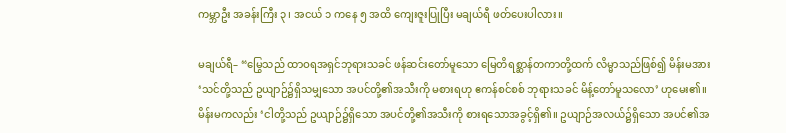ကမ္ဘာဦး အခန်းကြီး ၃၊ အငယ် ၁ ကနေ ၅ အထိ ကျေးဇူးပြုပြီး မချယ်ရီ ဖတ်ပေးပါလား။

မချယ်ရီ– “မြွေသည် ထာဝရအရှင်ဘုရားသခင် ဖန်ဆင်းတော်မူသော မြေတိရစ္ဆာန်တကာတို့ထက် လိမ္မာသည်ဖြစ်၍ မိန်းမအား ‘သင်တို့သည် ဥယျာဉ်၌ရှိသမျှသော အပင်တို့၏အသီးကို မစားရဟု ဧကန်စင်စစ် ဘုရားသခင် မိန့်တော်မူသလော’ ဟုမေး၏။ မိန်းမကလည်း ‘ငါတို့သည် ဥယျာဉ်၌ရှိသော အပင်တို့၏အသီးကို စားရသောအခွင့်ရှိ၏။ ဥယျာဉ်အလယ်၌ရှိသော အပင်၏အ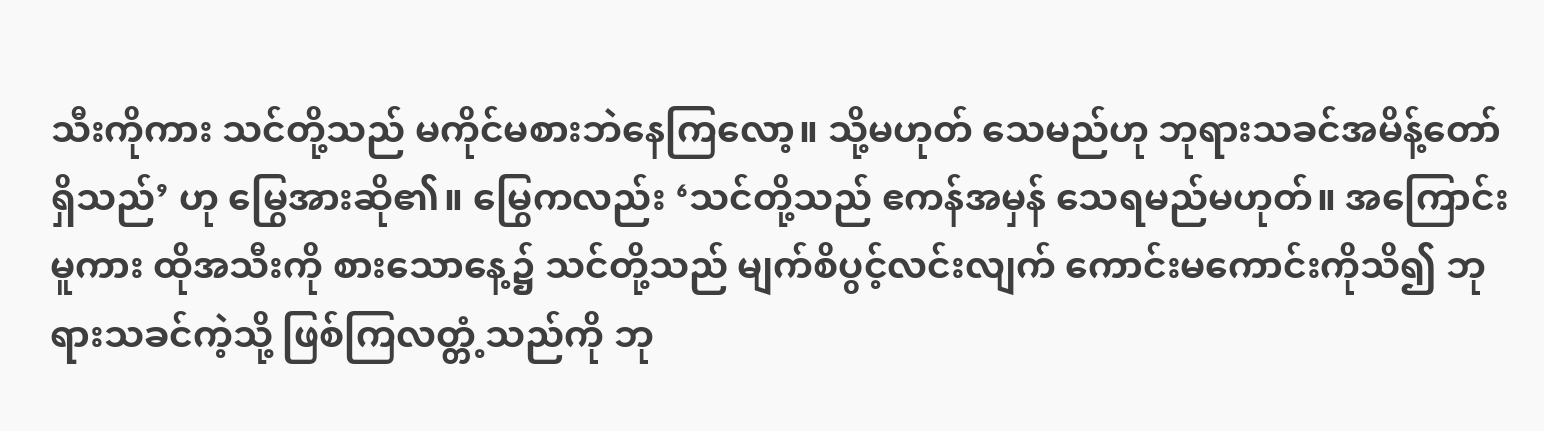သီးကိုကား သင်တို့သည် မကိုင်မစားဘဲနေကြလော့။ သို့မဟုတ် သေမည်ဟု ဘုရားသခင်အမိန့်တော်ရှိသည်’ ဟု မြွေအားဆို၏။ မြွေကလည်း ‘သင်တို့သည် ဧကန်အမှန် သေရမည်မဟုတ်။ အကြောင်းမူကား ထိုအသီးကို စားသောနေ့၌ သင်တို့သည် မျက်စိပွင့်လင်းလျက် ကောင်းမကောင်းကိုသိ၍ ဘုရားသခင်ကဲ့သို့ ဖြစ်ကြလတ္တံ့သည်ကို ဘု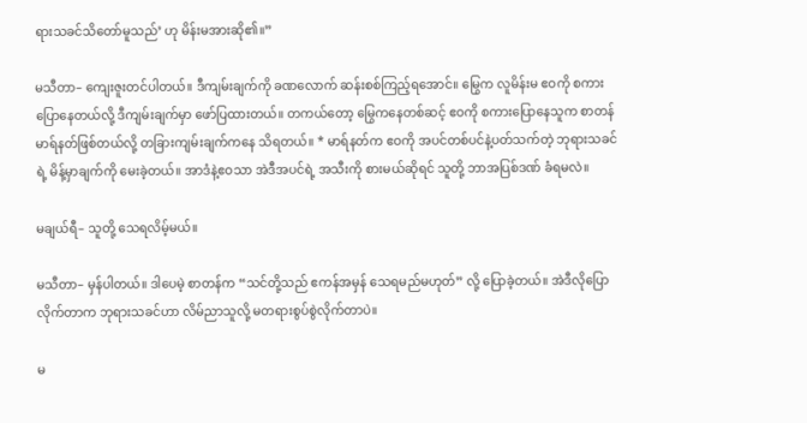ရားသခင်သိတော်မူသည်’ ဟု မိန်းမအားဆို၏။”

မသီတာ– ကျေးဇူးတင်ပါတယ်။ ဒီကျမ်းချက်ကို ခဏလောက် ဆန်းစစ်ကြည့်ရအောင်။ မြွေက လူမိန်းမ ဧဝကို စကားပြောနေတယ်လို့ ဒီကျမ်းချက်မှာ ဖော်ပြထားတယ်။ တကယ်တော့ မြွေကနေတစ်ဆင့် ဧဝကို စကားပြောနေသူက စာတန်မာရ်နတ်ဖြစ်တယ်လို့ တခြားကျမ်းချက်ကနေ သိရတယ်။ * မာရ်နတ်က ဧဝကို အပင်တစ်ပင်နဲ့ပတ်သက်တဲ့ ဘုရားသခင်ရဲ့ မိန့်မှာချက်ကို မေးခဲ့တယ်။ အာဒံနဲ့ဧဝသာ အဲဒီအပင်ရဲ့ အသီးကို စားမယ်ဆိုရင် သူတို့ ဘာအပြစ်ဒဏ် ခံရမလဲ။

မချယ်ရီ– သူတို့ သေရလိမ့်မယ်။

မသီတာ– မှန်ပါတယ်။ ဒါပေမဲ့ စာတန်က “သင်တို့သည် ဧကန်အမှန် သေရမည်မဟုတ်” လို့ ပြောခဲ့တယ်။ အဲဒီလိုပြောလိုက်တာက ဘုရားသခင်ဟာ လိမ်ညာသူလို့ မတရားစွပ်စွဲလိုက်တာပဲ။

မ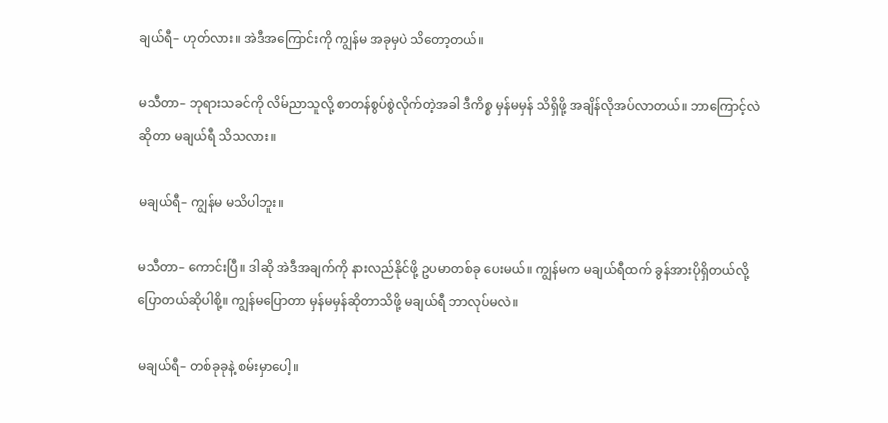ချယ်ရီ– ဟုတ်လား။ အဲဒီအကြောင်းကို ကျွန်မ အခုမှပဲ သိတော့တယ်။

မသီတာ– ဘုရားသခင်ကို လိမ်ညာသူလို့ စာတန်စွပ်စွဲလိုက်တဲ့အခါ ဒီကိစ္စ မှန်မမှန် သိရှိဖို့ အချိန်လိုအပ်လာတယ်။ ဘာကြောင့်လဲဆိုတာ မချယ်ရီ သိသလား။

မချယ်ရီ– ကျွန်မ မသိပါဘူး။

မသီတာ– ကောင်းပြီ။ ဒါဆို အဲဒီအချက်ကို နားလည်နိုင်ဖို့ ဥပမာတစ်ခု ပေးမယ်။ ကျွန်မက မချယ်ရီထက် ခွန်အားပိုရှိတယ်လို့ ပြောတယ်ဆိုပါစို့။ ကျွန်မပြောတာ မှန်မမှန်ဆိုတာသိဖို့ မချယ်ရီ ဘာလုပ်မလဲ။

မချယ်ရီ– တစ်ခုခုနဲ့ စမ်းမှာပေါ့။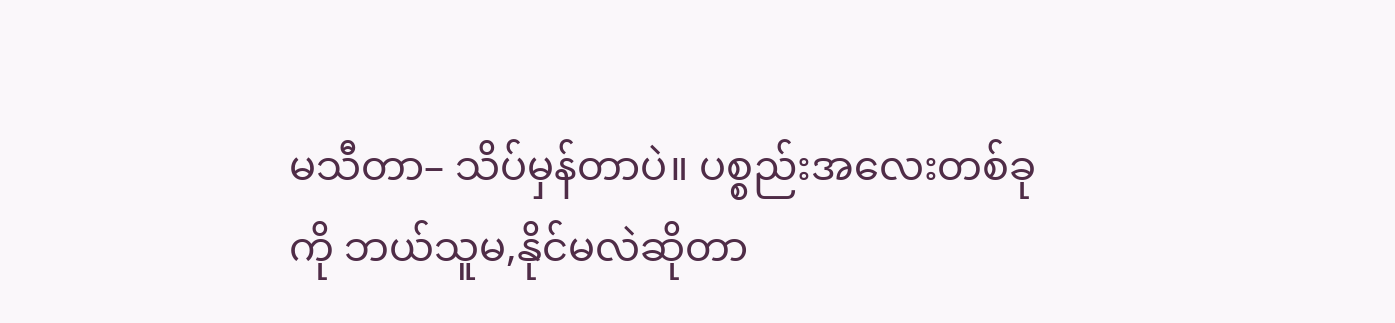မသီတာ– သိပ်မှန်တာပဲ။ ပစ္စည်းအလေးတစ်ခုကို ဘယ်သူမ,နိုင်မလဲဆိုတာ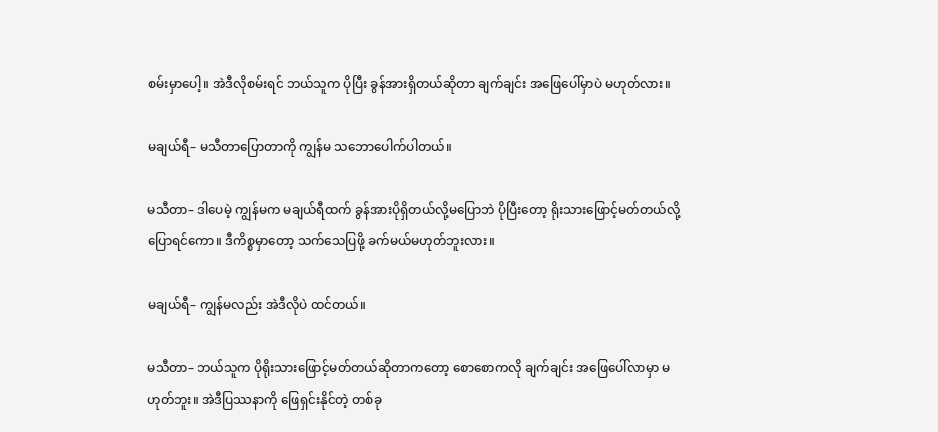စမ်းမှာပေါ့။ အဲဒီလိုစမ်းရင် ဘယ်သူက ပိုပြီး ခွန်အားရှိတယ်ဆိုတာ ချက်ချင်း အဖြေပေါ်မှာပဲ မဟုတ်လား။

မချယ်ရီ– မသီတာပြောတာကို ကျွန်မ သဘောပေါက်ပါတယ်။

မသီတာ– ဒါပေမဲ့ ကျွန်မက မချယ်ရီထက် ခွန်အားပိုရှိတယ်လို့မပြောဘဲ ပိုပြီးတော့ ရိုးသားဖြောင့်မတ်တယ်လို့ ပြောရင်ကော။ ဒီကိစ္စမှာတော့ သက်သေပြဖို့ ခက်မယ်မဟုတ်ဘူးလား။

မချယ်ရီ– ကျွန်မလည်း အဲဒီလိုပဲ ထင်တယ်။

မသီတာ– ဘယ်သူက ပိုရိုးသားဖြောင့်မတ်တယ်ဆိုတာကတော့ စောစောကလို ချက်ချင်း အဖြေပေါ်လာမှာ မဟုတ်ဘူး။ အဲဒီပြဿနာကို ဖြေရှင်းနိုင်တဲ့ တစ်ခု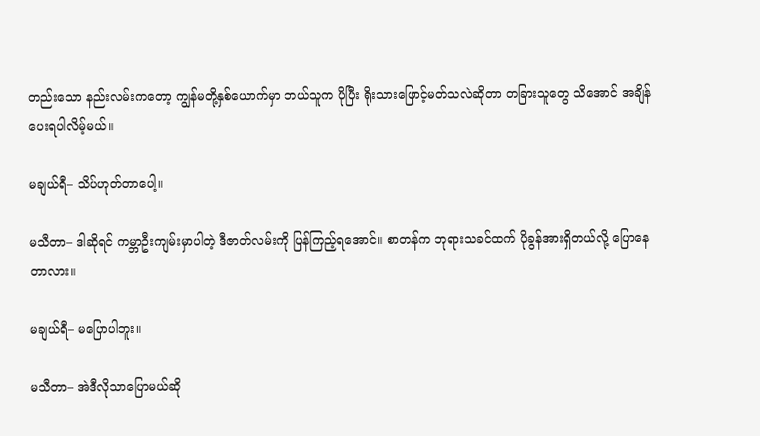တည်းသော နည်းလမ်းကတော့ ကျွန်မတို့နှစ်ယောက်မှာ ဘယ်သူက ပိုပြီး ရိုးသားဖြောင့်မတ်သလဲဆိုတာ တခြားသူတွေ သိအောင် အချိန်ပေးရပါလိမ့်မယ်။

မချယ်ရီ– သိပ်ဟုတ်တာပေါ့။

မသီတာ– ဒါဆိုရင် ကမ္ဘာဦးကျမ်းမှာပါတဲ့ ဒီဇာတ်လမ်းကို ပြန်ကြည့်ရအောင်။ စာတန်က ဘုရားသခင်ထက် ပိုခွန်အားရှိတယ်လို့ ပြောနေတာလား။

မချယ်ရီ– မပြောပါဘူး။

မသီတာ– အဲဒီလိုသာပြောမယ်ဆို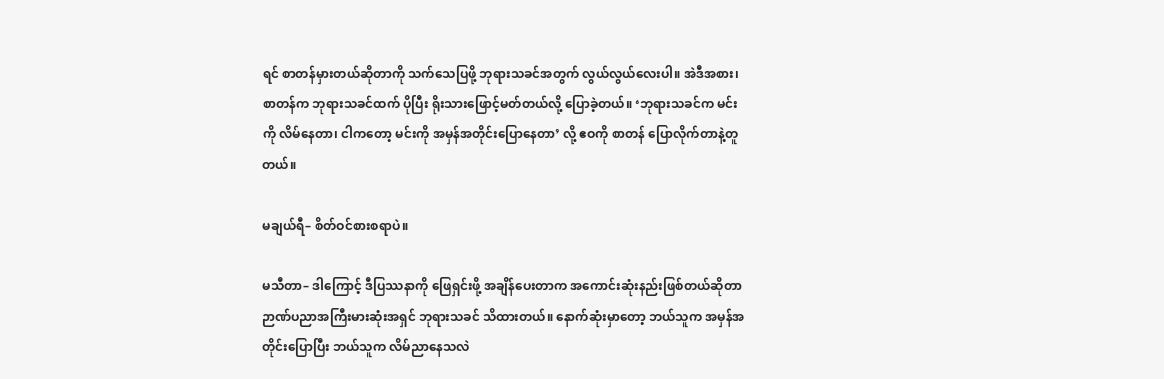ရင် စာတန်မှားတယ်ဆိုတာကို သက်သေပြဖို့ ဘုရားသခင်အတွက် လွယ်လွယ်လေးပါ။ အဲဒီအစား၊ စာတန်က ဘုရားသခင်ထက် ပိုပြီး ရိုးသားဖြောင့်မတ်တယ်လို့ ပြောခဲ့တယ်။ ‘ဘုရားသခင်က မင်းကို လိမ်နေတာ၊ ငါကတော့ မင်းကို အမှန်အတိုင်းပြောနေတာ’ လို့ ဧဝကို စာတန် ပြောလိုက်တာနဲ့တူတယ်။

မချယ်ရီ– စိတ်ဝင်စားစရာပဲ။

မသီတာ– ဒါကြောင့် ဒီပြဿနာကို ဖြေရှင်းဖို့ အချိန်ပေးတာက အကောင်းဆုံးနည်းဖြစ်တယ်ဆိုတာ ဉာဏ်ပညာအကြီးမားဆုံးအရှင် ဘုရားသခင် သိထားတယ်။ နောက်ဆုံးမှာတော့ ဘယ်သူက အမှန်အတိုင်းပြောပြီး ဘယ်သူက လိမ်ညာနေသလဲ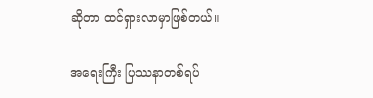ဆိုတာ ထင်ရှားလာမှာဖြစ်တယ်။

အရေးကြီး ပြဿနာတစ်ရပ်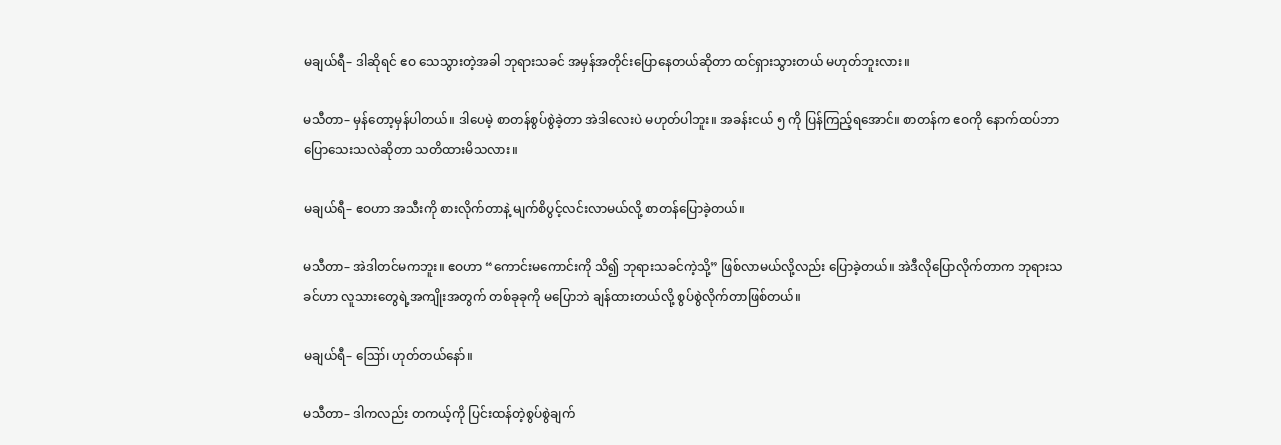မချယ်ရီ– ဒါဆိုရင် ဧဝ သေသွားတဲ့အခါ ဘုရားသခင် အမှန်အတိုင်းပြောနေတယ်ဆိုတာ ထင်ရှားသွားတယ် မဟုတ်ဘူးလား။

မသီတာ– မှန်တော့မှန်ပါတယ်။ ဒါပေမဲ့ စာတန်စွပ်စွဲခဲ့တာ အဲဒါလေးပဲ မဟုတ်ပါဘူး။ အခန်းငယ် ၅ ကို ပြန်ကြည့်ရအောင်။ စာတန်က ဧဝကို နောက်ထပ်ဘာပြောသေးသလဲဆိုတာ သတိထားမိသလား။

မချယ်ရီ– ဧဝဟာ အသီးကို စားလိုက်တာနဲ့ မျက်စိပွင့်လင်းလာမယ်လို့ စာတန်ပြောခဲ့တယ်။

မသီတာ– အဲဒါတင်မကဘူး။ ဧဝဟာ “ကောင်းမကောင်းကို သိ၍ ဘုရားသခင်ကဲ့သို့” ဖြစ်လာမယ်လို့လည်း ပြောခဲ့တယ်။ အဲဒီလိုပြောလိုက်တာက ဘုရားသခင်ဟာ လူသားတွေရဲ့အကျိုးအတွက် တစ်ခုခုကို မပြောဘဲ ချန်ထားတယ်လို့ စွပ်စွဲလိုက်တာဖြစ်တယ်။

မချယ်ရီ– ဪ၊ ဟုတ်တယ်နော်။

မသီတာ– ဒါကလည်း တကယ့်ကို ပြင်းထန်တဲ့စွပ်စွဲချက်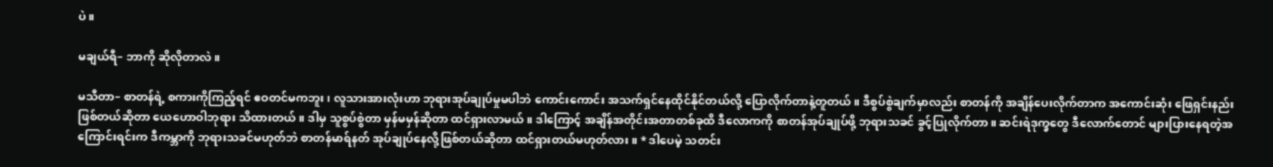ပဲ။

မချယ်ရီ– ဘာကို ဆိုလိုတာလဲ။

မသီတာ– စာတန်ရဲ့ စကားကိုကြည့်ရင် ဧဝတင်မကဘူး၊ လူသားအားလုံးဟာ ဘုရားအုပ်ချုပ်မှုမပါဘဲ ကောင်းကောင်း အသက်ရှင်နေထိုင်နိုင်တယ်လို့ ပြောလိုက်တာနဲ့တူတယ်။ ဒီစွပ်စွဲချက်မှာလည်း စာတန်ကို အချိန်ပေးလိုက်တာက အကောင်းဆုံး ဖြေရှင်းနည်းဖြစ်တယ်ဆိုတာ ယေဟောဝါဘုရား သိထားတယ်။ ဒါမှ သူစွပ်စွဲတာ မှန်မမှန်ဆိုတာ ထင်ရှားလာမယ်။ ဒါကြောင့် အချိန်အတိုင်းအတာတစ်ခုထိ ဒီလောကကို စာတန်အုပ်ချုပ်ဖို့ ဘုရားသခင် ခွင့်ပြုလိုက်တာ။ ဆင်းရဲဒုက္ခတွေ ဒီလောက်တောင် များပြားနေရတဲ့အကြောင်းရင်းက ဒီကမ္ဘာကို ဘုရားသခင်မဟုတ်ဘဲ စာတန်မာရ်နတ် အုပ်ချုပ်နေလို့ဖြစ်တယ်ဆိုတာ ထင်ရှားတယ်မဟုတ်လား။ * ဒါပေမဲ့ သတင်း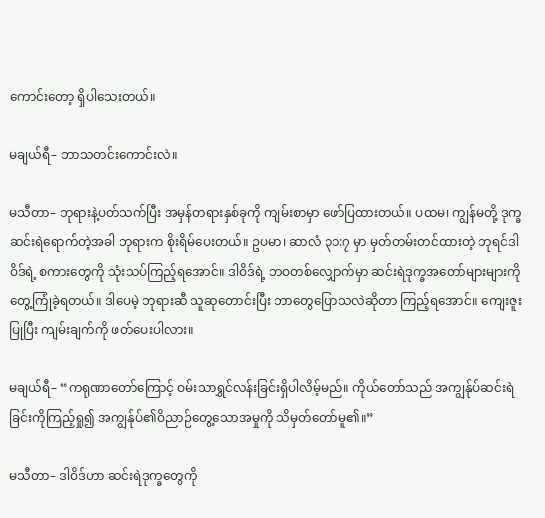ကောင်းတော့ ရှိပါသေးတယ်။

မချယ်ရီ– ဘာသတင်းကောင်းလဲ။

မသီတာ– ဘုရားနဲ့ပတ်သက်ပြီး အမှန်တရားနှစ်ခုကို ကျမ်းစာမှာ ဖော်ပြထားတယ်။ ပထမ၊ ကျွန်မတို့ ဒုက္ခဆင်းရဲရောက်တဲ့အခါ ဘုရားက စိုးရိမ်ပေးတယ်။ ဥပမာ၊ ဆာလံ ၃၁:၇ မှာ မှတ်တမ်းတင်ထားတဲ့ ဘုရင်ဒါဝိဒ်ရဲ့ စကားတွေကို သုံးသပ်ကြည့်ရအောင်။ ဒါဝိဒ်ရဲ့ ဘဝတစ်လျှောက်မှာ ဆင်းရဲဒုက္ခအတော်များများကို တွေ့ကြုံခဲ့ရတယ်။ ဒါပေမဲ့ ဘုရားဆီ သူဆုတောင်းပြီး ဘာတွေပြောသလဲဆိုတာ ကြည့်ရအောင်။ ကျေးဇူးပြုပြီး ကျမ်းချက်ကို ဖတ်ပေးပါလား။

မချယ်ရီ– “ကရုဏာတော်ကြောင့် ဝမ်းသာရွှင်လန်းခြင်းရှိပါလိမ့်မည်။ ကိုယ်တော်သည် အကျွန်ုပ်ဆင်းရဲခြင်းကိုကြည့်ရှု၍ အကျွန်ုပ်၏ဝိညာဉ်တွေ့သောအမှုကို သိမှတ်တော်မူ၏။”

မသီတာ– ဒါဝိဒ်ဟာ ဆင်းရဲဒုက္ခတွေကို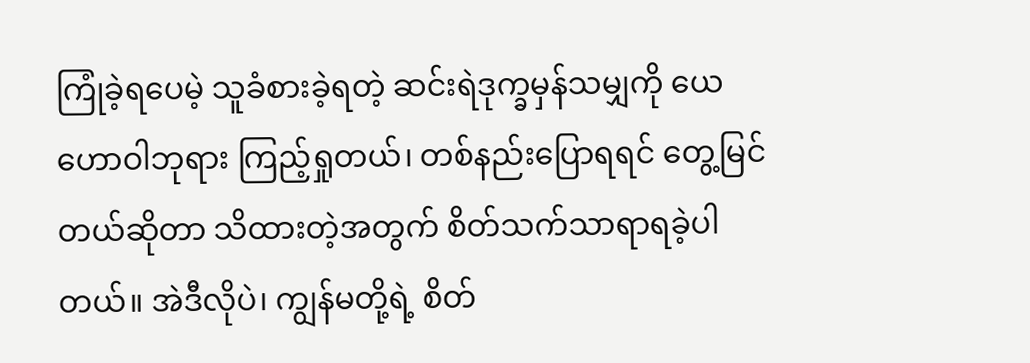ကြုံခဲ့ရပေမဲ့ သူခံစားခဲ့ရတဲ့ ဆင်းရဲဒုက္ခမှန်သမျှကို ယေဟောဝါဘုရား ကြည့်ရှုတယ်၊ တစ်နည်းပြောရရင် တွေ့မြင်တယ်ဆိုတာ သိထားတဲ့အတွက် စိတ်သက်သာရာရခဲ့ပါတယ်။ အဲဒီလိုပဲ၊ ကျွန်မတို့ရဲ့ စိတ်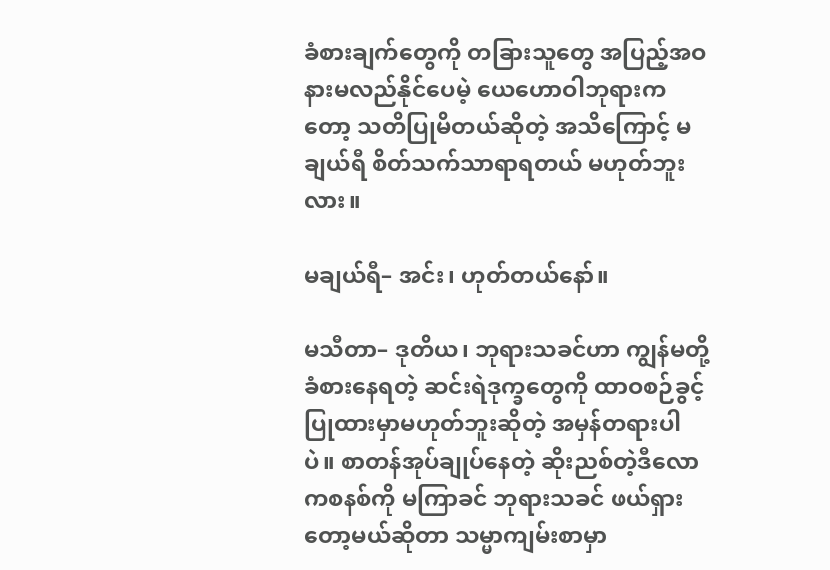ခံစားချက်တွေကို တခြားသူတွေ အပြည့်အဝ နားမလည်နိုင်ပေမဲ့ ယေဟောဝါဘုရားကတော့ သတိပြုမိတယ်ဆိုတဲ့ အသိကြောင့် မချယ်ရီ စိတ်သက်သာရာရတယ် မဟုတ်ဘူးလား။

မချယ်ရီ– အင်း၊ ဟုတ်တယ်နော်။

မသီတာ– ဒုတိယ၊ ဘုရားသခင်ဟာ ကျွန်မတို့ခံစားနေရတဲ့ ဆင်းရဲဒုက္ခတွေကို ထာဝစဉ်ခွင့်ပြုထားမှာမဟုတ်ဘူးဆိုတဲ့ အမှန်တရားပါပဲ။ စာတန်အုပ်ချုပ်နေတဲ့ ဆိုးညစ်တဲ့ဒီလောကစနစ်ကို မကြာခင် ဘုရားသခင် ဖယ်ရှားတော့မယ်ဆိုတာ သမ္မာကျမ်းစာမှာ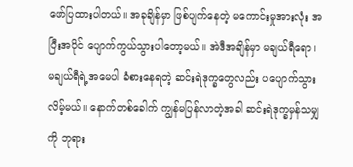ဖော်ပြထားပါတယ်။ အခုချိန်မှာ ဖြစ်ပျက်နေတဲ့ မကောင်းမှုအားလုံး အပြီးအပိုင် ပျောက်ကွယ်သွားပါတော့မယ်။ အဲဒီအချိန်မှာ မချယ်ရီရော၊ မချယ်ရီရဲ့အမေပါ ခံစားနေရတဲ့ ဆင်းရဲဒုက္ခတွေလည်း ပပျောက်သွားလိမ့်မယ်။ နောက်တစ်ခေါက် ကျွန်မပြန်လာတဲ့အခါ ဆင်းရဲဒုက္ခမှန်သမျှကို ဘုရား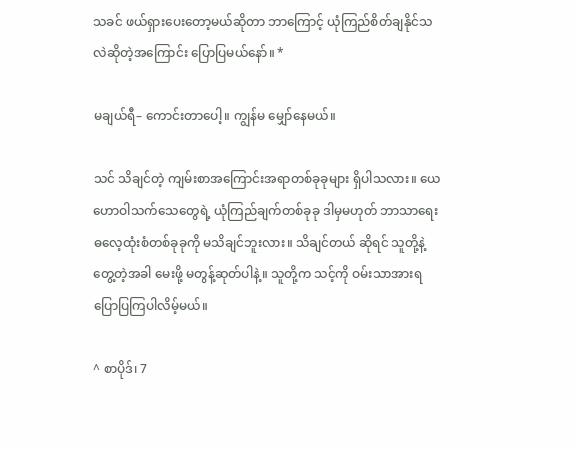သခင် ဖယ်ရှားပေးတော့မယ်ဆိုတာ ဘာကြောင့် ယုံကြည်စိတ်ချနိုင်သလဲဆိုတဲ့အကြောင်း ပြောပြမယ်နော်။ *

မချယ်ရီ– ကောင်းတာပေါ့။ ကျွန်မ မျှော်နေမယ်။

သင် သိချင်တဲ့ ကျမ်းစာအကြောင်းအရာတစ်ခုခုများ ရှိပါသလား။ ယေဟောဝါသက်သေတွေရဲ့ ယုံကြည်ချက်တစ်ခုခု ဒါမှမဟုတ် ဘာသာရေးဓလေ့ထုံးစံတစ်ခုခုကို မသိချင်ဘူးလား။ သိချင်တယ် ဆိုရင် သူတို့နဲ့ တွေ့တဲ့အခါ မေးဖို့ မတွန့်ဆုတ်ပါနဲ့။ သူတို့က သင့်ကို ဝမ်းသာအားရ ပြောပြကြပါလိမ့်မယ်။

^ စာပိုဒ်၊ 7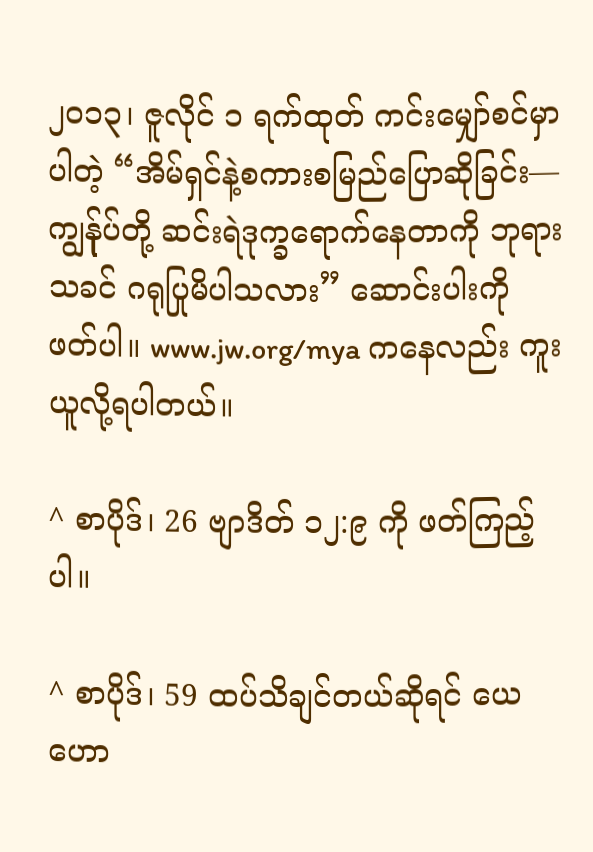၂၀၁၃၊ ဇူလိုင် ၁ ရက်ထုတ် ကင်းမျှော်စင်မှာပါတဲ့ “အိမ်ရှင်နဲ့စကားစမြည်ပြောဆိုခြင်း—ကျွန်ုပ်တို့ ဆင်းရဲဒုက္ခရောက်နေတာကို ဘုရားသခင် ဂရုပြုမိပါသလား” ဆောင်းပါးကို ဖတ်ပါ။ www.jw.org/mya ကနေလည်း ကူးယူလို့ရပါတယ်။

^ စာပိုဒ်၊ 26 ဗျာဒိတ် ၁၂:၉ ကို ဖတ်ကြည့်ပါ။

^ စာပိုဒ်၊ 59 ထပ်သိချင်တယ်ဆိုရင် ယေဟော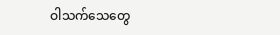ဝါသက်သေတွေ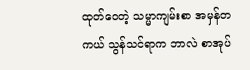ထုတ်ဝေတဲ့ သမ္မာကျမ်းစာ အမှန်တကယ် သွန်သင်ရာက ဘာလဲ စာအုပ်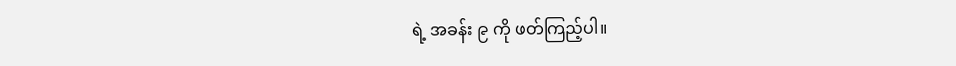ရဲ့ အခန်း ၉ ကို ဖတ်ကြည့်ပါ။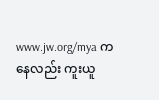www.jw.org/mya ကနေလည်း ကူးယူ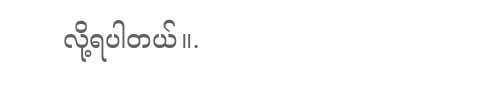လို့ရပါတယ်။.